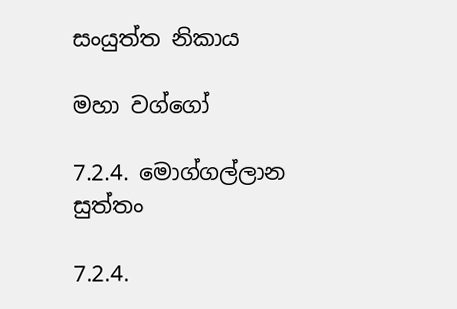සංයුත්ත නිකාය

මහා වග්ගෝ

7.2.4. මොග්ගල්ලාන සුත්තං

7.2.4.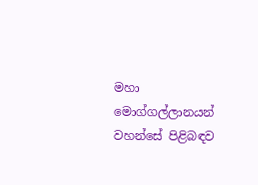මහා මොග්ගල්ලානයන් වහන්සේ පිළිබඳව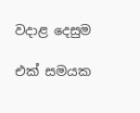වදාළ දෙසුම

එක් සමයක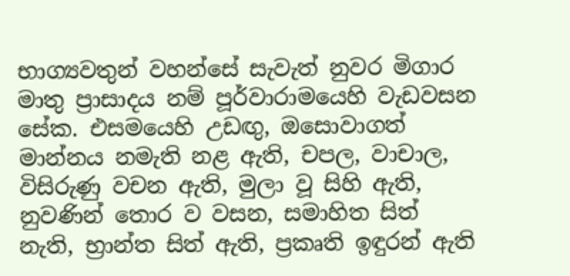භාග්‍යවතුන් වහන්සේ සැවැත් නුවර මිගාර මාතු ප්‍රාසාදය නම් පූර්වාරාමයෙහි වැඩවසන සේක. එසමයෙහි උඩඟු, ඔසොවාගත් මාන්නය නමැති නළ ඇති, චපල, වාචාල, විසිරුණු වචන ඇති, මුලා වූ සිහි ඇති, නුවණින් තොර ව වසන, සමාහිත සිත් නැති, භ්‍රාන්ත සිත් ඇති, ප්‍රකෘති ඉඳුරන් ඇති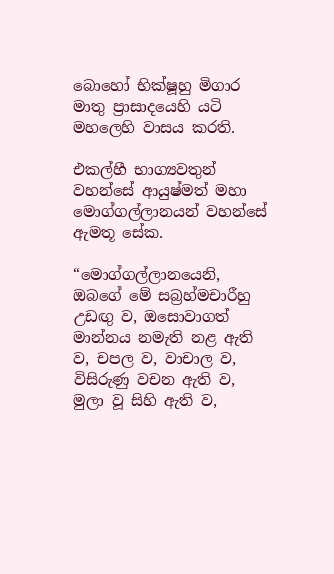බොහෝ භික්ෂූහු මිගාර මාතු ප්‍රාසාදයෙහි යටි මහලෙහි වාසය කරති.

එකල්හී භාග්‍යවතුන් වහන්සේ ආයුෂ්මත් මහා මොග්ගල්ලානයන් වහන්සේ ඇමතූ සේක.

“මොග්ගල්ලානයෙනි, ඔබගේ මේ සබ්‍රහ්මචාරීහු උඩඟු ව, ඔසොවාගත් මාන්නය නමැති නළ ඇති ව, චපල ව, වාචාල ව, විසිරුණු වචන ඇති ව, මුලා වූ සිහි ඇති ව,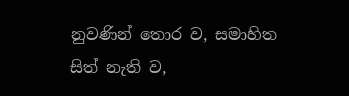නුවණින් තොර ව, සමාහිත සිත් නැති ව,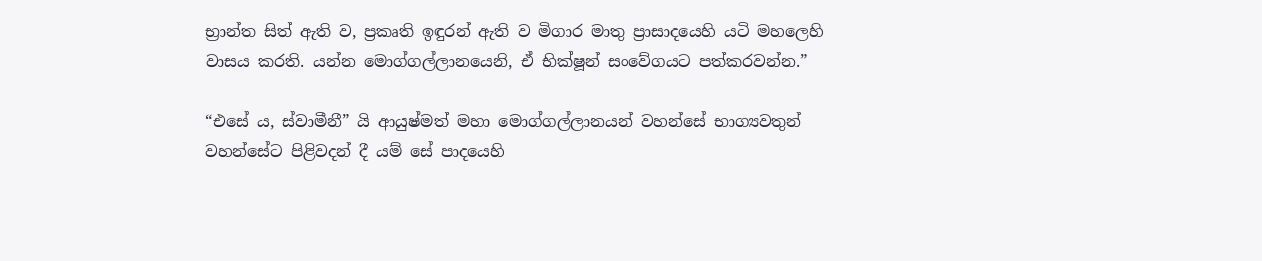භ්‍රාන්ත සිත් ඇති ව, ප්‍රකෘති ඉඳුරන් ඇති ව මිගාර මාතු ප්‍රාසාදයෙහි යටි මහලෙහි වාසය කරති. යන්න මොග්ගල්ලානයෙනි, ඒ භික්ෂූන් සංවේගයට පත්කරවන්න.”

“එසේ ය, ස්වාමීනී” යි ආයුෂ්මත් මහා මොග්ගල්ලානයන් වහන්සේ භාග්‍යවතුන් වහන්සේට පිළිවදන් දී යම් සේ පාදයෙහි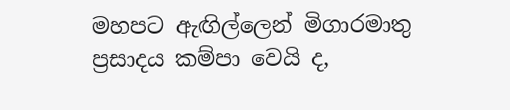මහපට ඇඟිල්ලෙන් මිගාරමාතු ප්‍රසාදය කම්පා වෙයි ද,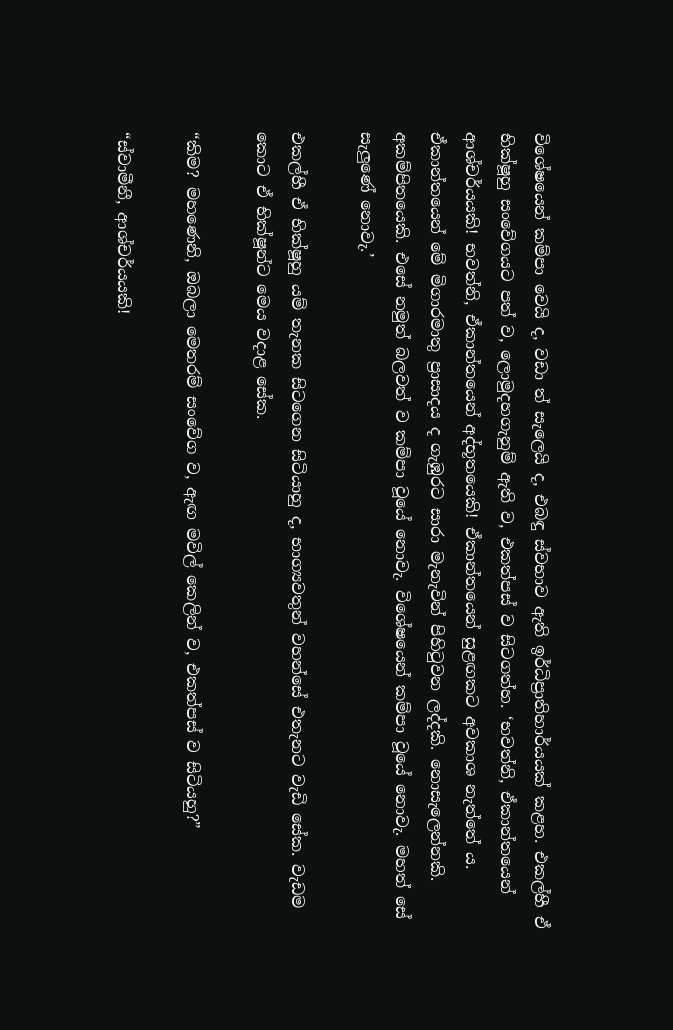විශේෂයෙන් කම්පා වෙයි ද, වඩා ත් සැලෙයි ද, එබඳු ස්වභාව ඇති ඉර්ධිප්‍රාතිහාර්යයක් කළහ. එකල්හී ඒ භික්ෂූහු සංවේගයට පත් ව, ලොමුදහගැනුම් ඇති ව, එකත්පස් ව සිටගත්හ. ‘භවත්නි, ඒකාන්තයෙන් ආශ්චර්යයකි! භවත්නි, ඒකාන්තයෙන් අද්භූතයෙකි! ඒකාන්තයෙන් සුළඟකට අවකාශ නැත්තේ ය. ඒකාන්තයෙන් මේ මිගාරමාතු ප්‍රාසාදය ද ගැඹුරට සාරා මැනැවින් පිහිටුවන ලද්දකි. නොසැලෙන්නකි. අකම්පිතයෙකි. එසේ නමුත් බලවත් ව කම්පා වූයේ නොවැ. විශේෂයෙන් කම්පා වූයේ නොවැ. මහත් සේ සැලුණේ නොවැ.’

එකල්හී ඒ භික්ෂූහු යම් තැනක සිටගෙන සිටියාහු ද, භාග්‍යවතුන් වහන්සේ එතැනට වැඩි සේක. වැඩම කොට ඒ භික්ෂූන්ට මෙය වදාළ සේක.

“කිම? මහණෙනි, ඔබලා මෙතරම් සංවේග ව, ඇඟ මවිල් කෙලින් ව, එකත්පස් ව සිටියහු?”

“ස්වාමීනී, ආශ්චර්යයකි!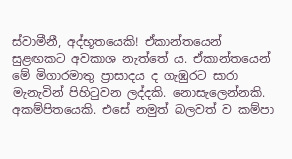ස්වාමීනී, අද්භූතයෙකි! ඒකාන්තයෙන් සුළඟකට අවකාශ නැත්තේ ය. ඒකාන්තයෙන් මේ මිගාරමාතු ප්‍රාසාදය ද ගැඹුරට සාරා මැනැවින් පිහිටුවන ලද්දකි. නොසැලෙන්නකි. අකම්පිතයෙකි. එසේ නමුත් බලවත් ව කම්පා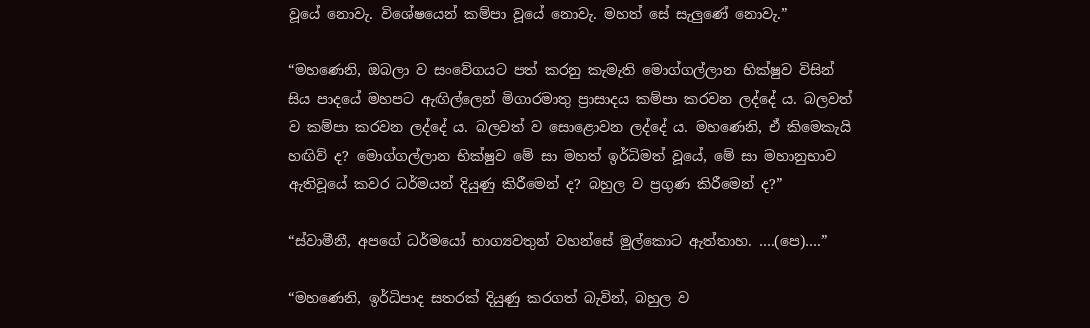වූයේ නොවැ. විශේෂයෙන් කම්පා වූයේ නොවැ. මහත් සේ සැලුණේ නොවැ.”

“මහණෙනි, ඔබලා ව සංවේගයට පත් කරනු කැමැති මොග්ගල්ලාන භික්ෂුව විසින් සිය පාදයේ මහපට ඇඟිල්ලෙන් මිගාරමාතු ප්‍රාසාදය කම්පා කරවන ලද්දේ ය. බලවත් ව කම්පා කරවන ලද්දේ ය. බලවත් ව සොළොවන ලද්දේ ය. මහණෙනි, ඒ කිමෙකැයි හඟිව් ද? මොග්ගල්ලාන භික්ෂුව මේ සා මහත් ඉර්ධිමත් වූයේ, මේ සා මහානුභාව ඇතිවූයේ කවර ධර්මයන් දියුණු කිරීමෙන් ද? බහුල ව ප්‍රගුණ කිරීමෙන් ද?”

“ස්වාමීනී, අපගේ ධර්මයෝ භාග්‍යවතුන් වහන්සේ මුල්කොට ඇත්තාහ. ….(පෙ)….”

“මහණෙනි, ඉර්ධිපාද සතරක් දියුණු කරගත් බැවින්, බහුල ව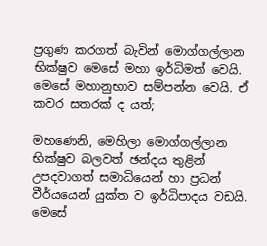ප්‍රගුණ කරගත් බැවින් මොග්ගල්ලාන භික්ෂුව මෙසේ මහා ඉර්ධිමත් වෙයි. මෙසේ මහානුභාව සම්පන්න වෙයි. ඒ කවර සතරක් ද යත්;

මහණෙනි, මෙහිලා මොග්ගල්ලාන භික්ෂුව බලවත් ඡන්දය තුළින් උපදවාගත් සමාධියෙන් හා ප්‍රධන් වීර්යයෙන් යුක්ත ව ඉර්ධිපාදය වඩයි. මෙසේ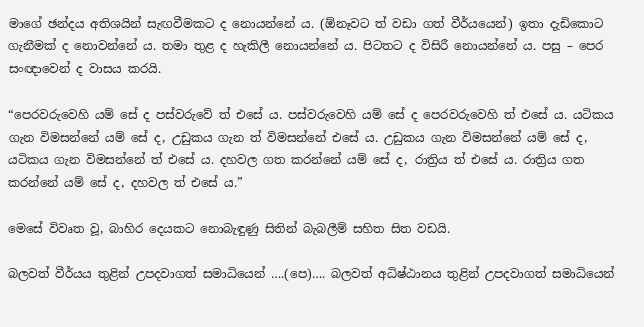මාගේ ඡන්දය අතිශයින් සැඟවීමකට ද නොයන්නේ ය. (ඕනෑවට ත් වඩා ගත් වීර්යයෙන්) ඉතා දැඩිකොට ගැනීමක් ද නොවන්නේ ය. තමා තුළ ද හැකිලී නොයන්නේ ය. පිටතට ද විසිරී නොයන්නේ ය. පසු – පෙර සංඥාවෙන් ද වාසය කරයි.

“පෙරවරුවෙහි යම් සේ ද පස්වරුවේ ත් එසේ ය. පස්වරුවෙහි යම් සේ ද පෙරවරුවෙහි ත් එසේ ය. යටිකය ගැන විමසන්නේ යම් සේ ද, උඩුකය ගැන ත් විමසන්නේ එසේ ය. උඩුකය ගැන විමසන්නේ යම් සේ ද, යටිකය ගැන විමසන්නේ ත් එසේ ය. දහවල ගත කරන්නේ යම් සේ ද, රාත්‍රිය ත් එසේ ය. රාත්‍රිය ගත කරන්නේ යම් සේ ද, දහවල ත් එසේ ය.”

මෙසේ විවෘත වූ, බාහිර දෙයකට නොබැඳුණු සිතින් බැබලීම් සහිත සිත වඩයි.

බලවත් වීර්යය තුළින් උපදවාගත් සමාධියෙන් ….(පෙ)…. බලවත් අධිෂ්ඨානය තුළින් උපදවාගත් සමාධියෙන්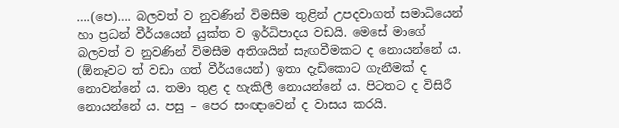….(පෙ)…. බලවත් ව නුවණින් විමසීම තුළින් උපදවාගත් සමාධියෙන් හා ප්‍රධන් වීර්යයෙන් යුක්ත ව ඉර්ධිපාදය වඩයි. මෙසේ මාගේ බලවත් ව නුවණින් විමසීම අතිශයින් සැඟවීමකට ද නොයන්නේ ය. (ඕනෑවට ත් වඩා ගත් වීර්යයෙන්) ඉතා දැඩිකොට ගැනීමක් ද නොවන්නේ ය. තමා තුළ ද හැකිලී නොයන්නේ ය. පිටතට ද විසිරී නොයන්නේ ය. පසු – පෙර සංඥාවෙන් ද වාසය කරයි.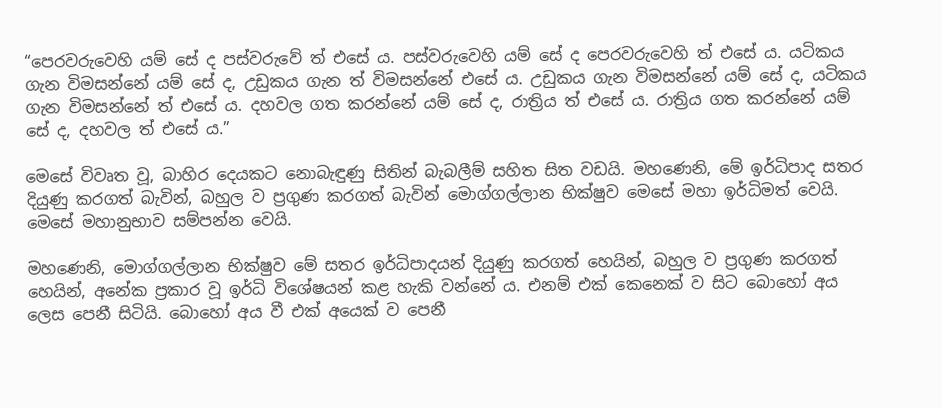“පෙරවරුවෙහි යම් සේ ද පස්වරුවේ ත් එසේ ය. පස්වරුවෙහි යම් සේ ද පෙරවරුවෙහි ත් එසේ ය. යටිකය ගැන විමසන්නේ යම් සේ ද, උඩුකය ගැන ත් විමසන්නේ එසේ ය. උඩුකය ගැන විමසන්නේ යම් සේ ද, යටිකය ගැන විමසන්නේ ත් එසේ ය. දහවල ගත කරන්නේ යම් සේ ද, රාත්‍රිය ත් එසේ ය. රාත්‍රිය ගත කරන්නේ යම් සේ ද, දහවල ත් එසේ ය.”

මෙසේ විවෘත වූ, බාහිර දෙයකට නොබැඳුණු සිතින් බැබලීම් සහිත සිත වඩයි. මහණෙනි, මේ ඉර්ධිපාද සතර දියුණු කරගත් බැවින්, බහුල ව ප්‍රගුණ කරගත් බැවින් මොග්ගල්ලාන භික්ෂුව මෙසේ මහා ඉර්ධිමත් වෙයි. මෙසේ මහානුභාව සම්පන්න වෙයි.

මහණෙනි, මොග්ගල්ලාන භික්ෂුව මේ සතර ඉර්ධිපාදයන් දියුණු කරගත් හෙයින්, බහුල ව ප්‍රගුණ කරගත් හෙයින්, අනේක ප්‍රකාර වූ ඉර්ධි විශේෂයන් කළ හැකි වන්නේ ය. එනම් එක් කෙනෙක් ව සිට බොහෝ අය ලෙස පෙනී සිටියි. බොහෝ අය වී එක් අයෙක් ව පෙනී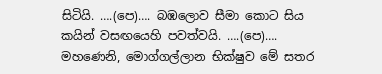සිටියි. ….(පෙ)…. බඹලොව සීමා කොට සිය කයින් වසඟයෙහි පවත්වයි. ….(පෙ)…. මහණෙනි, මොග්ගල්ලාන භික්ෂුව මේ සතර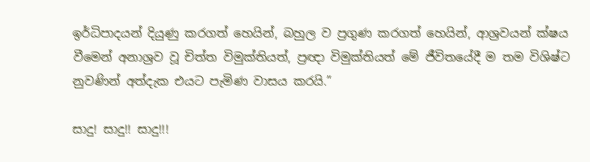ඉර්ධිපාදයන් දියුණු කරගත් හෙයින්, බහුල ව ප්‍රගුණ කරගත් හෙයින්, ආශ්‍රවයන් ක්ෂය වීමෙන් අනාශ්‍රව වූ චිත්ත විමුක්තියත්, ප්‍රඥා විමුක්තියත් මේ ජීවිතයේදී ම තම විශිෂ්ට නුවණින් අත්දැක එයට පැමිණ වාසය කරයි.”

සාදු! සාදු!! සාදු!!!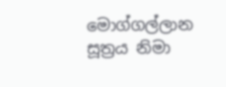මොග්ගල්ලාන සූත්‍රය නිමා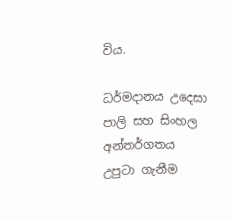විය.

ධර්මදානය උදෙසා පාලි සහ සිංහල අන්තර්ගතය උපුටා ගැනීම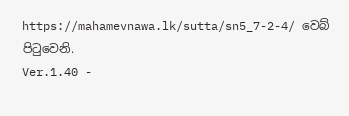https://mahamevnawa.lk/sutta/sn5_7-2-4/ වෙබ් පිටුවෙනි.
Ver.1.40 -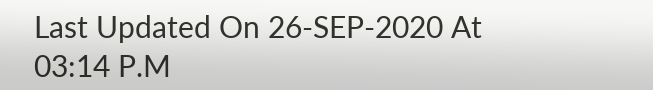Last Updated On 26-SEP-2020 At 03:14 P.M